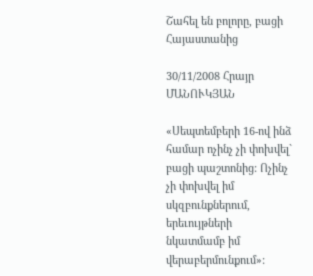Շահել են բոլորը, բացի Հայաստանից

30/11/2008 Հրայր ՄԱՆՈՒԿՅԱՆ

«Սեպտեմբերի 16-ով ինձ համար ոչինչ չի փոխվել` բացի պաշտոնից: Ոչինչ չի փոխվել իմ սկզբունքներում, երեւույթների նկատմամբ իմ վերաբերմունքում»: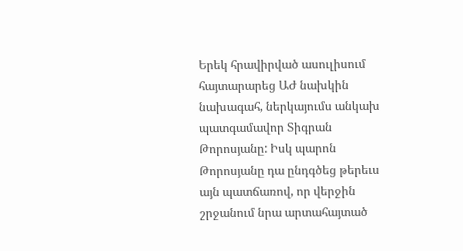Երեկ հրավիրված ասուլիսում հայտարարեց ԱԺ նախկին նախագահ, ներկայումս անկախ պատգամավոր Տիգրան Թորոսյանը: Իսկ պարոն Թորոսյանը դա ընդգծեց թերեւս այն պատճառով, որ վերջին շրջանում նրա արտահայտած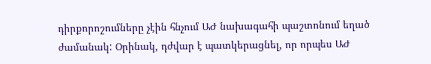դիրքորոշումները չէին հնչում ԱԺ նախագահի պաշտոնում եղած ժամանակ: Օրինակ, դժվար է պատկերացնել, որ որպես ԱԺ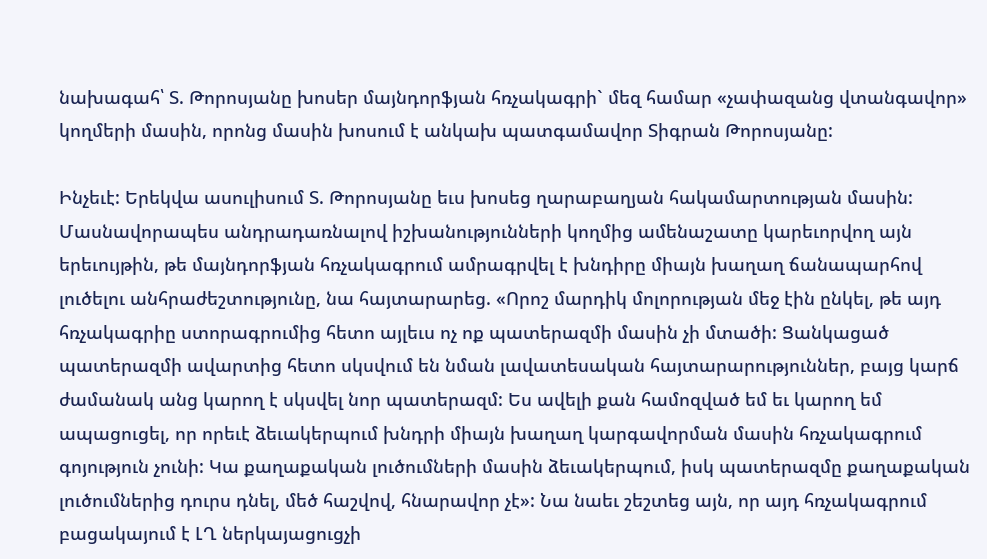նախագահ՝ Տ. Թորոսյանը խոսեր մայնդորֆյան հռչակագրի` մեզ համար «չափազանց վտանգավոր» կողմերի մասին, որոնց մասին խոսում է անկախ պատգամավոր Տիգրան Թորոսյանը:

Ինչեւէ: Երեկվա ասուլիսում Տ. Թորոսյանը եւս խոսեց ղարաբաղյան հակամարտության մասին: Մասնավորապես անդրադառնալով իշխանությունների կողմից ամենաշատը կարեւորվող այն երեւույթին, թե մայնդորֆյան հռչակագրում ամրագրվել է խնդիրը միայն խաղաղ ճանապարհով լուծելու անհրաժեշտությունը, նա հայտարարեց. «Որոշ մարդիկ մոլորության մեջ էին ընկել, թե այդ հռչակագրիը ստորագրումից հետո այլեւս ոչ ոք պատերազմի մասին չի մտածի: Ցանկացած պատերազմի ավարտից հետո սկսվում են նման լավատեսական հայտարարություններ, բայց կարճ ժամանակ անց կարող է սկսվել նոր պատերազմ: Ես ավելի քան համոզված եմ եւ կարող եմ ապացուցել, որ որեւէ ձեւակերպում խնդրի միայն խաղաղ կարգավորման մասին հռչակագրում գոյություն չունի: Կա քաղաքական լուծումների մասին ձեւակերպում, իսկ պատերազմը քաղաքական լուծումներից դուրս դնել, մեծ հաշվով, հնարավոր չէ»: Նա նաեւ շեշտեց այն, որ այդ հռչակագրում բացակայում է ԼՂ ներկայացուցչի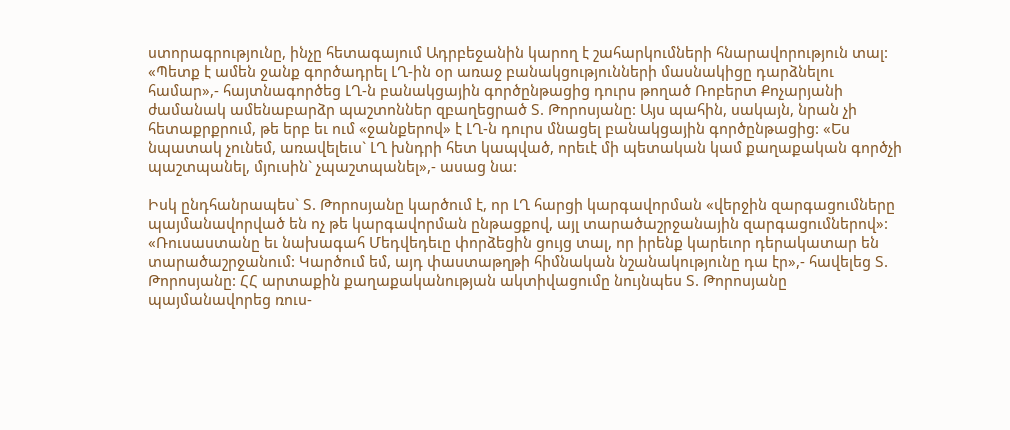ստորագրությունը, ինչը հետագայում Ադրբեջանին կարող է շահարկումների հնարավորություն տալ: «Պետք է ամեն ջանք գործադրել ԼՂ-ին օր առաջ բանակցությունների մասնակիցը դարձնելու համար»,- հայտնագործեց ԼՂ-ն բանակցային գործընթացից դուրս թողած Ռոբերտ Քոչարյանի ժամանակ ամենաբարձր պաշտոններ զբաղեցրած Տ. Թորոսյանը: Այս պահին, սակայն, նրան չի հետաքրքրում, թե երբ եւ ում «ջանքերով» է ԼՂ-ն դուրս մնացել բանակցային գործընթացից: «Ես նպատակ չունեմ, առավելեւս` ԼՂ խնդրի հետ կապված, որեւէ մի պետական կամ քաղաքական գործչի պաշտպանել, մյուսին` չպաշտպանել»,- ասաց նա:

Իսկ ընդհանրապես` Տ. Թորոսյանը կարծում է, որ ԼՂ հարցի կարգավորման «վերջին զարգացումները պայմանավորված են ոչ թե կարգավորման ընթացքով, այլ տարածաշրջանային զարգացումներով»: «Ռուսաստանը եւ նախագահ Մեդվեդեւը փորձեցին ցույց տալ, որ իրենք կարեւոր դերակատար են տարածաշրջանում: Կարծում եմ, այդ փաստաթղթի հիմնական նշանակությունը դա էր»,- հավելեց Տ. Թորոսյանը: ՀՀ արտաքին քաղաքականության ակտիվացումը նույնպես Տ. Թորոսյանը պայմանավորեց ռուս-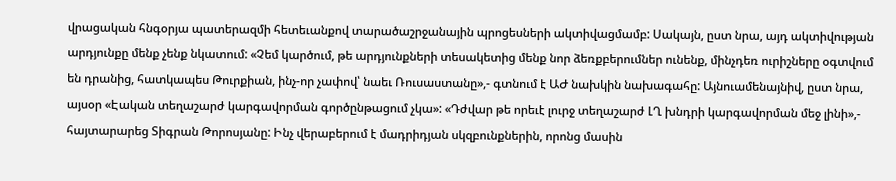վրացական հնգօրյա պատերազմի հետեւանքով տարածաշրջանային պրոցեսների ակտիվացմամբ: Սակայն, ըստ նրա, այդ ակտիվության արդյունքը մենք չենք նկատում: «Չեմ կարծում, թե արդյունքների տեսակետից մենք նոր ձեռքբերումներ ունենք, մինչդեռ ուրիշները օգտվում են դրանից, հատկապես Թուրքիան, ինչ-որ չափով՝ նաեւ Ռուսաստանը»,- գտնում է ԱԺ նախկին նախագահը: Այնուամենայնիվ, ըստ նրա, այսօր «Էական տեղաշարժ կարգավորման գործընթացում չկա»: «Դժվար թե որեւէ լուրջ տեղաշարժ ԼՂ խնդրի կարգավորման մեջ լինի»,- հայտարարեց Տիգրան Թորոսյանը: Ինչ վերաբերում է մադրիդյան սկզբունքներին, որոնց մասին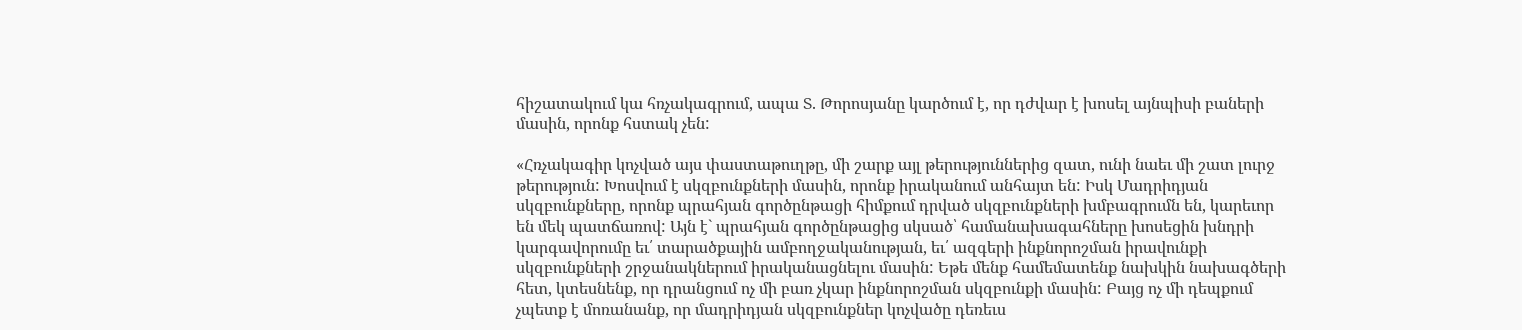հիշատակում կա հռչակագրում, ապա Տ. Թորոսյանը կարծում է, որ դժվար է խոսել այնպիսի բաների մասին, որոնք հստակ չեն:

«Հռչակագիր կոչված այս փաստաթուղթը, մի շարք այլ թերություններից զատ, ունի նաեւ մի շատ լուրջ թերություն: Խոսվում է սկզբունքների մասին, որոնք իրականում անհայտ են: Իսկ Մադրիդյան սկզբունքները, որոնք պրահյան գործընթացի հիմքում դրված սկզբունքների խմբագրումն են, կարեւոր են մեկ պատճառով: Այն է` պրահյան գործընթացից սկսած՝ համանախագահները խոսեցին խնդրի կարգավորումը եւ՛ տարածքային ամբողջականության, եւ՛ ազգերի ինքնորոշման իրավունքի սկզբունքների շրջանակներում իրականացնելու մասին: Եթե մենք համեմատենք նախկին նախագծերի հետ, կտեսնենք, որ դրանցում ոչ մի բառ չկար ինքնորոշման սկզբունքի մասին: Բայց ոչ մի դեպքում չպետք է մոռանանք, որ մադրիդյան սկզբունքներ կոչվածը դեռեւս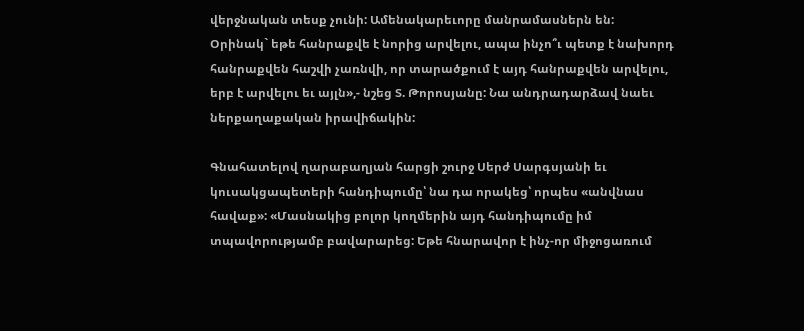վերջնական տեսք չունի: Ամենակարեւորը մանրամասներն են: Օրինակ` եթե հանրաքվե է նորից արվելու, ապա ինչո՞ւ պետք է նախորդ հանրաքվեն հաշվի չառնվի, որ տարածքում է այդ հանրաքվեն արվելու, երբ է արվելու եւ այլն»,- նշեց Տ. Թորոսյանը: Նա անդրադարձավ նաեւ ներքաղաքական իրավիճակին:

Գնահատելով ղարաբաղյան հարցի շուրջ Սերժ Սարգսյանի եւ կուսակցապետերի հանդիպումը՝ նա դա որակեց՝ որպես «անվնաս հավաք»: «Մասնակից բոլոր կողմերին այդ հանդիպումը իմ տպավորությամբ բավարարեց: Եթե հնարավոր է ինչ-որ միջոցառում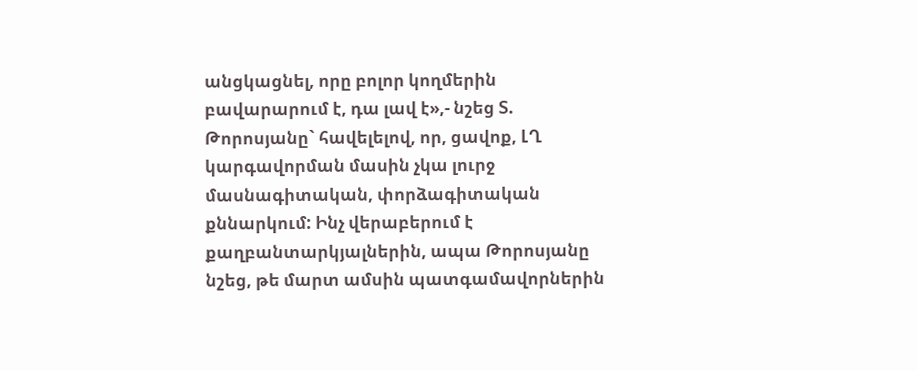անցկացնել, որը բոլոր կողմերին բավարարում է, դա լավ է»,- նշեց Տ. Թորոսյանը` հավելելով, որ, ցավոք, ԼՂ կարգավորման մասին չկա լուրջ մասնագիտական, փորձագիտական քննարկում: Ինչ վերաբերում է քաղբանտարկյալներին, ապա Թորոսյանը նշեց, թե մարտ ամսին պատգամավորներին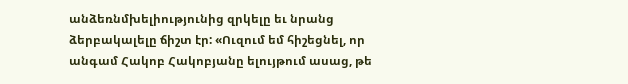անձեռնմխելիությունից զրկելը եւ նրանց ձերբակալելը ճիշտ էր: «Ուզում եմ հիշեցնել, որ անգամ Հակոբ Հակոբյանը ելույթում ասաց, թե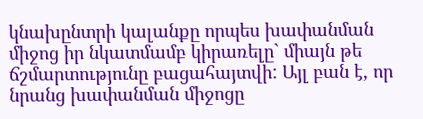կնախընտրի կալանքը որպես խափանման միջոց իր նկատմամբ կիրառելը` միայն թե ճշմարտությունը բացահայտվի: Այլ բան է, որ նրանց խափանման միջոցը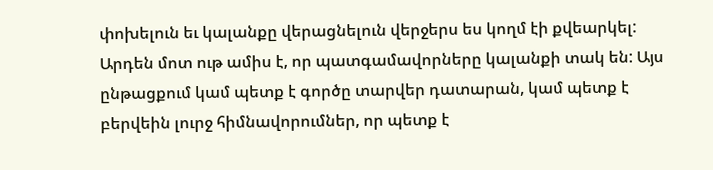փոխելուն եւ կալանքը վերացնելուն վերջերս ես կողմ էի քվեարկել: Արդեն մոտ ութ ամիս է, որ պատգամավորները կալանքի տակ են: Այս ընթացքում կամ պետք է գործը տարվեր դատարան, կամ պետք է բերվեին լուրջ հիմնավորումներ, որ պետք է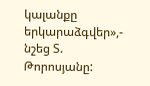կալանքը երկարաձգվեր»,- նշեց Տ. Թորոսյանը: